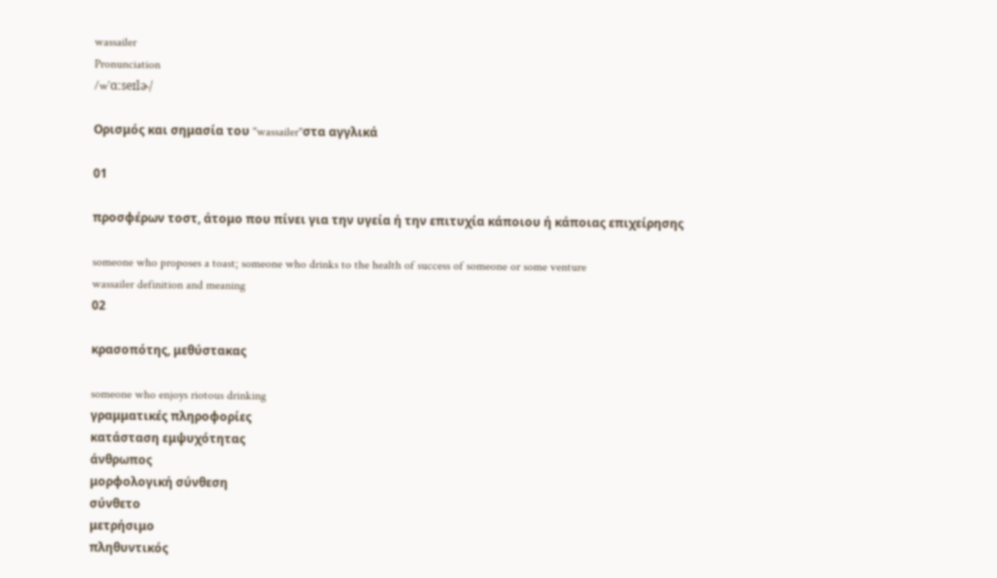wassailer
Pronunciation
/wˈɑːseɪlɚ/

Ορισμός και σημασία του "wassailer"στα αγγλικά

01

προσφέρων τοστ, άτομο που πίνει για την υγεία ή την επιτυχία κάποιου ή κάποιας επιχείρησης

someone who proposes a toast; someone who drinks to the health of success of someone or some venture
wassailer definition and meaning
02

κρασοπότης, μεθύστακας

someone who enjoys riotous drinking
γραμματικές πληροφορίες
κατάσταση εμψυχότητας
άνθρωπος
μορφολογική σύνθεση
σύνθετο
μετρήσιμο
πληθυντικός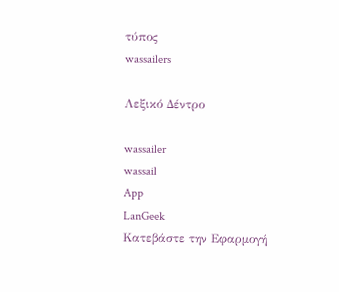τύπος
wassailers

Λεξικό Δέντρο

wassailer
wassail
App
LanGeek
Κατεβάστε την Εφαρμογή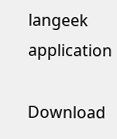langeek application

Download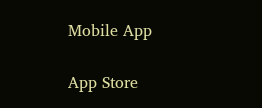Mobile App

App Store